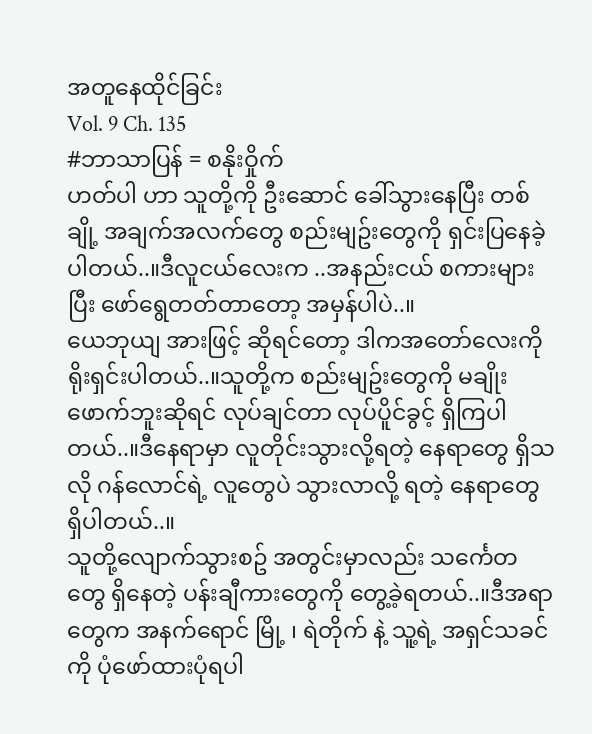အတူနေထိုင်ခြင်း
Vol. 9 Ch. 135
#ဘာသာပြန် = စနိုးဝှိုက်
ဟတ်ပါ ဟာ သူတို့ကို ဦးဆောင် ခေါ်သွားနေပြီး တစ်ချို့ အချက်အလက်တွေ စည်းမျဥ်းတွေကို ရှင်းပြနေခဲ့ပါတယ်..။ဒီလူငယ်လေးက ..အနည်းငယ် စကားများပြီး ဖော်ရွေတတ်တာတော့ အမှန်ပါပဲ..။
ယေဘုယျ အားဖြင့် ဆိုရင်တော့ ဒါကအတော်လေးကို ရိုးရှင်းပါတယ်..။သူတို့က စည်းမျဥ်းတွေကို မချိုးဖောက်ဘူးဆိုရင် လုပ်ချင်တာ လုပ်ပိူင်ခွင့် ရှိကြပါတယ်..။ဒီနေရာမှာ လူတိုင်းသွားလို့ရတဲ့ နေရာတွေ ရှိသလို ဂန်လောင်ရဲ့ လူတွေပဲ သွားလာလို့ ရတဲ့ နေရာတွေ ရှိပါတယ်..။
သူတို့လျောက်သွားစဥ် အတွင်းမှာလည်း သင်္ကေတတွေ ရှိနေတဲ့ ပန်းချီကားတွေကို တွေ့ခဲ့ရတယ်..။ဒီအရာတွေက အနက်ရောင် မြို့ ၊ ရဲတိုက် နဲ့ သူ့ရဲ့ အရှင်သခင်ကို ပုံဖော်ထားပုံရပါ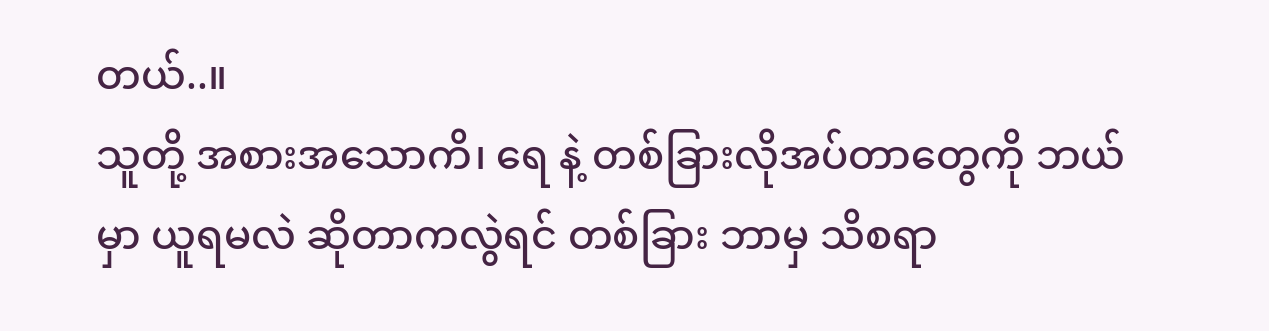တယ်..။
သူတို့ အစားအသောကိ၊ ရေ နဲ့ တစ်ခြားလိုအပ်တာတွေကို ဘယ်မှာ ယူရမလဲ ဆိုတာကလွဲရင် တစ်ခြား ဘာမှ သိစရာ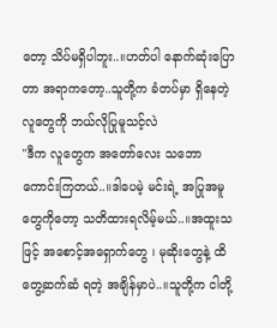တော့ သိပ်မရှိပါဘူး..။ဟတ်ပါ နောက်ဆုံးပြောတာ အရာကတော့..သူတို့က ခံတပ်မှာ ရှိနေတဲ့ လူတွေကို ဘယ်လိုပြုမူသင့်လဲ
"ဒီက လူတွေက အတော်လေး သဘောကောင်းကြတယ်..။ဒါပေမဲ့ မင်းရဲ့ အပြုအမူတွေကိုတော့ သတိထားရလိမ့်မယ်..။အထူးသဖြင့် အစောင့်အရှောက်တွေ ၊ မုဆိုးတွေနဲ့ ထိတွေ့ဆက်ဆံ ရတဲ့ အချိန်မှာပဲ..။သူတို့က ငါတို့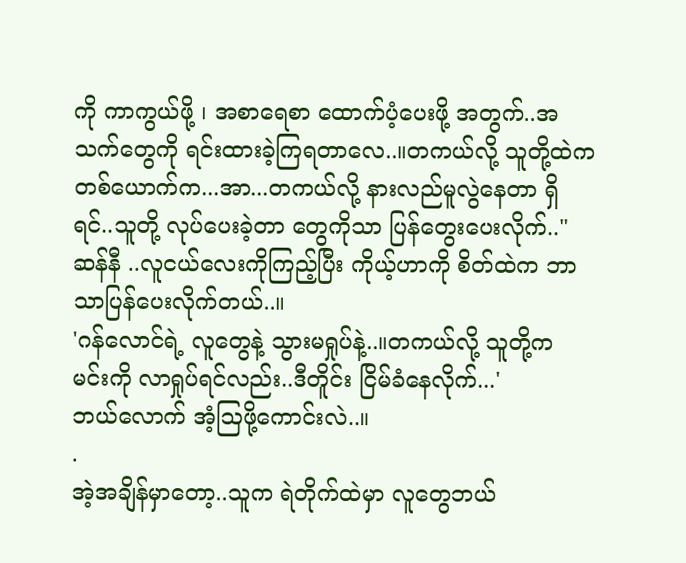ကို ကာကွယ်ဖို့ ၊ အစာရေစာ ထောက်ပံ့ပေးဖို့ အတွက်..အသက်တွေကို ရင်းထားခဲ့ကြရတာလေ..။တကယ်လို့ သူတို့ထဲက တစ်ယောက်က...အာ...တကယ်လို့ နားလည်မူလွဲနေတာ ရှိရင်..သူတို့ လုပ်ပေးခဲ့တာ တွေကိုသာ ပြန်တွေးပေးလိုက်.."
ဆန်နီ ..လူငယ်လေးကိုကြည့်ပြီး ကိုယ့်ဟာကို စိတ်ထဲက ဘာသာပြန်ပေးလိုက်တယ်..။
'ဂန်လောင်ရဲ့ လူတွေနဲ့ သွားမရှုပ်နဲ့..။တကယ်လို့ သူတို့က မင်းကို လာရှုပ်ရင်လည်း..ဒီတိူင်း ငြိမ်ခံနေလိုက်...'
ဘယ်လောက် အံ့ဩဖို့ကောင်းလဲ..။
.
အဲ့အချိန်မှာတော့..သူက ရဲတိုက်ထဲမှာ လူတွေဘယ်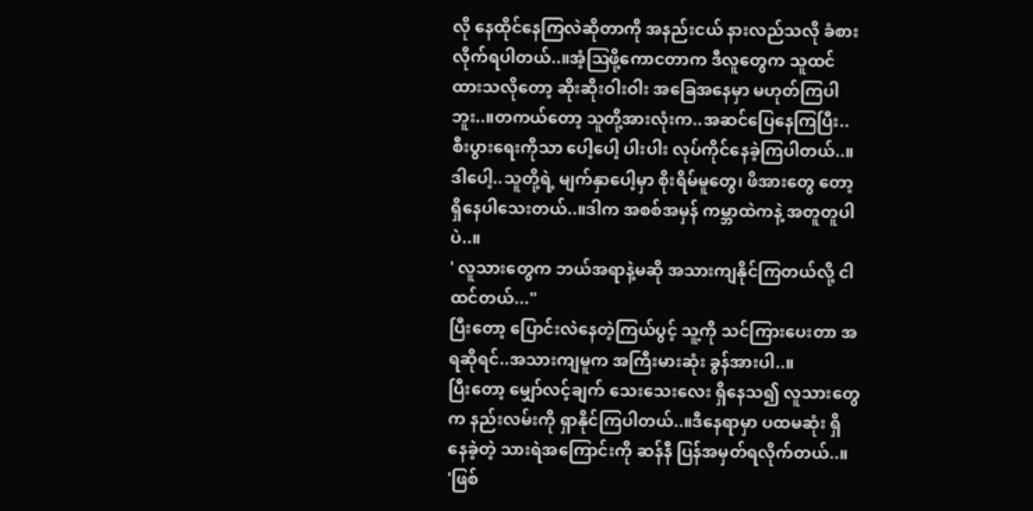လို နေထိုင်နေကြလဲဆိုတာကို အနည်းငယ် နားလည်သလို ခံစားလိုက်ရပါတယ်..။အံ့ဩဖို့ကောငတာက ဒီလူတွေက သူထင်ထားသလိုတော့ ဆိုးဆိုးဝါးဝါး အခြေအနေမှာ မဟုတ်ကြပါဘူး..။တကယ်တော့ သူတို့အားလုံးက..အဆင်ပြေနေကြပြီး..စီးပွားရေးကိုသာ ပေါ့ပေါ့ ပါးပါး လုပ်ကိုင်နေခဲ့ကြပါတယ်..။
ဒါပေါ့..သူတို့ရဲ့ မျက်နှာပေါ့မှာ စိုးရိမ်မူတွေ၊ ဖိအားတွေ တော့ ရှိနေပါသေးတယ်..။ဒါက အစစ်အမှန် ကမ္ဘာထဲကနဲ့ အတူတူပါပဲ..။
' လူသားတွေက ဘယ်အရာနဲ့မဆို အသားကျနိုင်ကြတယ်လို့ ငါထင်တယ်..."
ပြီးတော့ ပြောင်းလဲနေတဲ့ကြယ်ပွင့် သူ့ကို သင်ကြားပေးတာ အရဆိုရင်..အသားကျမူက အကြီးမားဆုံး ခွန်အားပါ..။
ပြီးတော့ မျှော်လင့်ချက် သေးသေးလေး ရှိနေသ၍ လူသားတွေက နည်းလမ်းကို ရှာနိုင်ကြပါတယ်..။ဒီနေရာမှာ ပထမဆုံး ရှိနေခဲ့တဲ့ သားရဲအကြောင်းကို ဆန်နီ ပြန်အမှတ်ရလိုက်တယ်..။
'ဖြစ်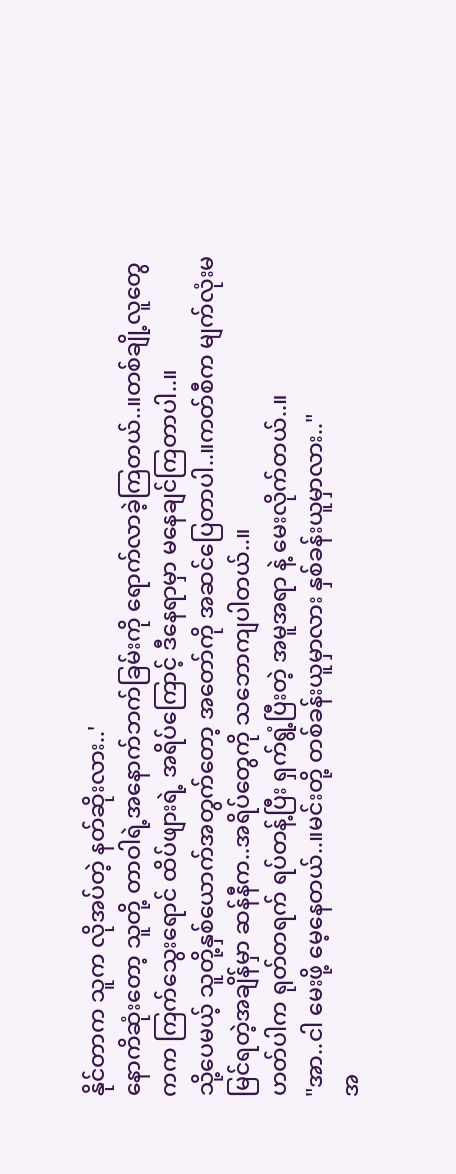နိုင်တာက သူက လိုအပ်တဲ့ နတ်ဆိုးလား..'
နောကိဆုံးတော့ သူတို့ တာဝါရဲ့အနောက်ဘက်ခြမ်းကို ရောက်လာခဲ့ကြတယ်..။တစ်ချို့လူတွေကက ကြက်သွေးရောင် ထိပ်ဖျားရဲ့ အရိပ်ကြောင့် ဒီနေရာမှာ မနေချင်ကြတာပါ..။
သို့ပေမယ့် သူတို့နှစ်ယောက်အတွက်တော့ အတော်ကို အဆင်ပြေတာပါ..။ကတ်စီက မျက်လုံးမမြင်ရတဲ့အချိန်မှာ ဆန်နီက..အရိပ်တွေကို သဘောကျပါတယ်..။
ဟတ်ပါက ရုတ်တရက် ရပ်တန့်ပြီး ရှက်ရွံ့ပြီးတဲ့ အမူအရာ နဲ့ မေးလိုက်တယ်..။
"အာ..ငါ မေးဖို့ မေ့နေတယ်..။မင်းတို့ တစ်ခန်းယူမှာလား နှစ်ခန်းယူမှာလား.."
အ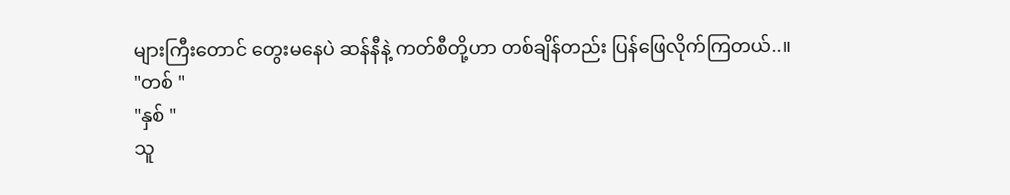များကြီးတောင် တွေးမနေပဲ ဆန်နီနဲ့ ကတ်စီတို့ဟာ တစ်ချိန်တည်း ပြန်ဖြေလိုက်ကြတယ်..။
"တစ် "
"နှစ် "
သူ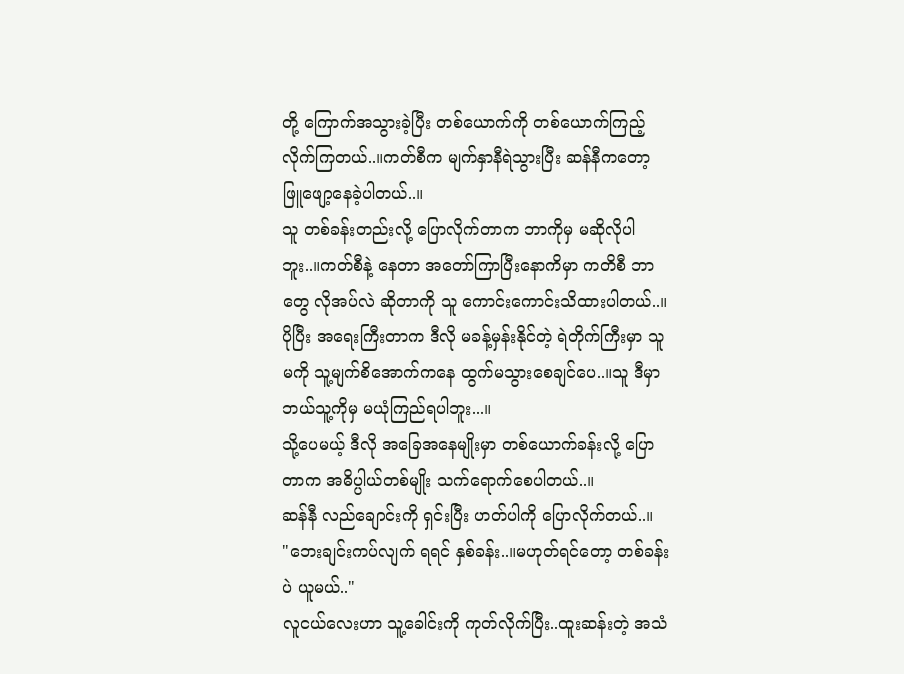တို့ ကြောက်အသွားခဲ့ပြီး တစ်ယောက်ကို တစ်ယောက်ကြည့်လိုက်ကြတယ်..။ကတ်စီက မျက်နှာနီရဲသွားပြီး ဆန်နီကတော့ ဖြူဖျော့နေခဲ့ပါတယ်..။
သူ တစ်ခန်းတည်းလို့ ပြောလိုက်တာက ဘာကိုမှ မဆိုလိုပါဘူး..။ကတ်စီနဲ့ နေတာ အတော်ကြာပြီးနောကိမှာ ကတိစီ ဘာတွေ လိုအပ်လဲ ဆိုတာကို သူ ကောင်းကောင်းသိထားပါတယ်..။ပိုပြီး အရေးကြီးတာက ဒီလို မခန့်မှန်းနိုင်တဲ့ ရဲတိုက်ကြီးမှာ သူမကို သူ့မျက်စိအောက်ကနေ ထွက်မသွားစေချင်ပေ..။သူ ဒီမှာ ဘယ်သူ့ကိုမှ မယုံကြည်ရပါဘူး...။
သို့ပေမယ့် ဒီလို အခြေအနေမျိုးမှာ တစ်ယောက်ခန်းလို့ ပြောတာက အဓိပ္ပါယ်တစ်မျိုး သက်ရောက်စေပါတယ်..။
ဆန်နီ လည်ချောင်းကို ရှင်းပြီး ဟတ်ပါကို ပြောလိုက်တယ်..။
"ဘေးချင်းကပ်လျက် ရရင် နှစ်ခန်း..။မဟုတ်ရင်တော့ တစ်ခန်းပဲ ယူမယ်.."
လူငယ်လေးဟာ သူ့ခေါင်းကို ကုတ်လိုက်ပြီး..ထူးဆန်းတဲ့ အသံ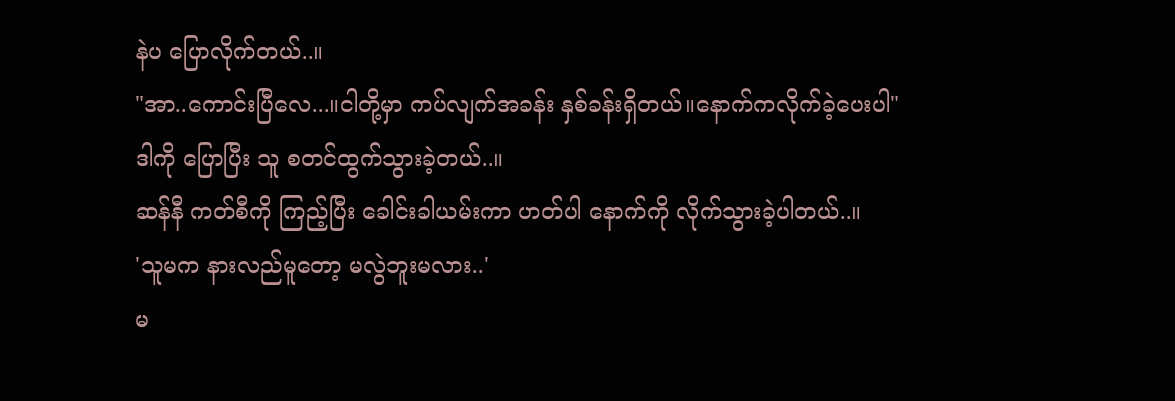နဲပ ပြောလိုက်တယ်..။
"အာ..ကောင်းပြီလေ...။ငါတို့မှာ ကပ်လျက်အခန်း နှစ်ခန်းရှိတယ်။နောက်ကလိုက်ခဲ့ပေးပါ"
ဒါကို ပြောပြီး သူ စတင်ထွက်သွားခဲ့တယ်..။
ဆန်နီ ကတ်စီကို ကြည့်ပြီး ခေါင်းခါယမ်းကာ ဟတ်ပါ နောက်ကို လိုက်သွားခဲ့ပါတယ်..။
'သူမက နားလည်မူတော့ မလွဲဘူးမလား..'
မ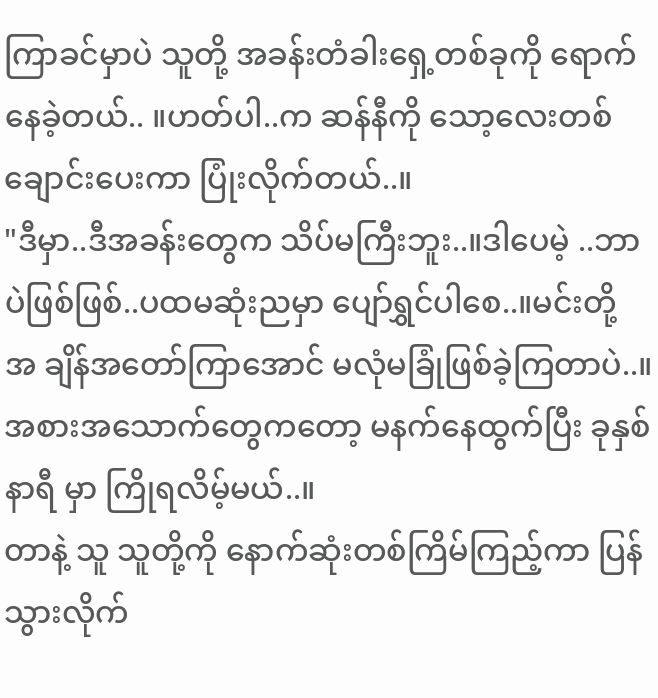ကြာခင်မှာပဲ သူတို့ အခန်းတံခါးရှေ့တစ်ခုကို ရောက်နေခဲ့တယ်.. ။ဟတ်ပါ..က ဆန်နီကို သော့လေးတစ်ချောင်းပေးကာ ပြုံးလိုက်တယ်..။
"ဒီမှာ..ဒီအခန်းတွေက သိပ်မကြီးဘူး..။ဒါပေမဲ့ ..ဘာပဲဖြစ်ဖြစ်..ပထမဆုံးညမှာ ပျော်ရွှင်ပါစေ..။မင်းတို့ အ ချိန်အတော်ကြာအောင် မလုံမခြုံဖြစ်ခဲ့ကြတာပဲ..။အစားအသောက်တွေကတော့ မနက်နေထွက်ပြီး ခုနှစ်နာရီ မှာ ကြိုရလိမ့်မယ်..။
တာနဲ့ သူ သူတို့ကို နောက်ဆုံးတစ်ကြိမ်ကြည့်ကာ ပြန်သွားလိုက်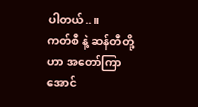ပါတယ်..။
ကတ်စီ နဲ့ ဆန်တီတို့ဟာ အတော်ကြာအောင်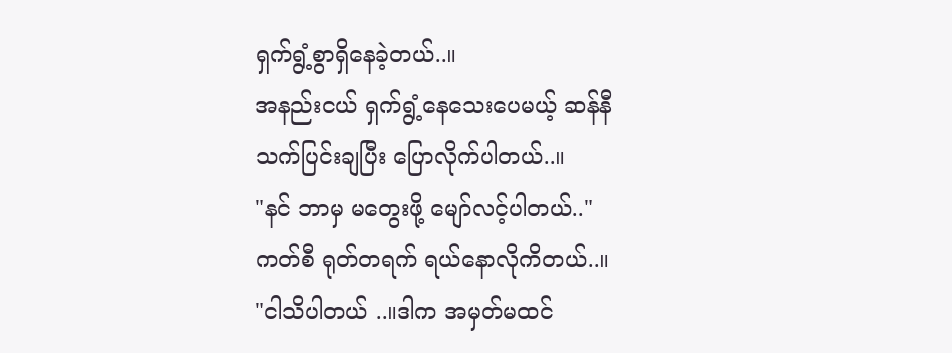ရှက်ရွံ့စွာရှိနေခဲ့တယ်..။
အနည်းငယ် ရှက်ရွံ့နေသေးပေမယ့် ဆန်နီ သက်ပြင်းချပြီး ပြောလိုက်ပါတယ်..။
"နင် ဘာမှ မတွေးဖို့ မျော်လင့်ပါတယ်.."
ကတ်စီ ရုတ်တရက် ရယ်နောလိုကိတယ်..။
"ငါသိပါတယ် ..။ဒါက အမှတ်မထင်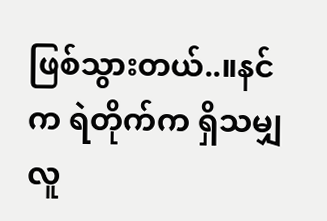ဖြစ်သွားတယ်..။နင်က ရဲတိုက်က ရှိသမျှလူ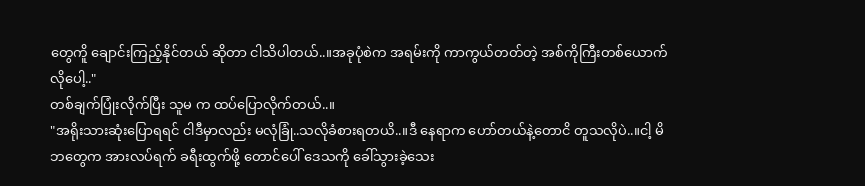တွေကိူ ချောင်းကြည့်နိုင်တယ် ဆိုတာ ငါသိပါတယ်..။အခုပုံစဲက အရမ်းကို ကာကွယ်တတ်တဲ့ အစ်ကိုကြီးတစ်ယောက်လိုပေါ့.."
တစ်ချက်ပြုံးလိုက်ပြီး သူမ က ထပ်ပြောလိုက်တယ်..။
"အရိုးသားဆုံးပြောရရင် ငါဒီမှာလည်း မလုံခြုံ..သလိုခံစားရတယိ..။ဒီ နေရာက ဟော်တယ်နဲ့တောငိ တူသလိုပဲ..။ငါ့ မိဘတွေက အားလပ်ရက် ခရီးထွက်ဖို့ တောင်ပေါ် ဒေသကို ခေါ်သွားခဲ့သေး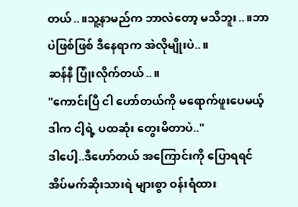တယ်..။သူ့နာမည်က ဘာလဲတော့ မသိဘူး..။ဘာပဲဖြစ်ဖြစ် ဒီနေရာက အဲလိုမျိုးပဲ..။
ဆန်နီ ပြုံးလိုက်တယ်..။
"ကောင်းပြီ ငါ ဟော်တယ်ကို မရောက်ဖူးပေမယ့် ဒါက ငါ့ရဲ့ ပထဆုံး တွေးမိတာပဲ.."
ဒါပေါ့..ဒီဟော်တယ် အကြောင်းကို ပြောရရင် အိပ်မက်ဆိုးသားရဲ များစွာ ဝန်းရံထား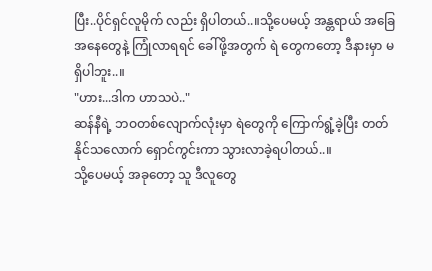ပြီး..ပိုင်ရှင်လူမိုက် လည်း ရှိပါတယ်..။သို့ပေမယ့် အန္တရာယ် အခြေအနေတွေနဲ့ ကြုံလာရရင် ခေါ်ဖို့အတွက် ရဲ တွေကတော့ ဒီနားမှာ မရှိပါဘူး..။
"ဟား...ဒါက ဟာသပဲ.."
ဆန်နီရဲ့ ဘဝတစ်လျောက်လုံးမှာ ရဲတွေကို ကြောက်ရွံ့ခဲ့ပြီး တတ်နိုင်သလောက် ရှောင်ကွင်းကာ သွားလာခဲ့ရပါတယ်..။
သို့ပေမယ့် အခုတော့ သူ ဒီလူတွေ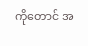ကိုတောင် အ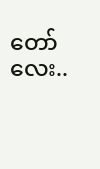တော်လေး..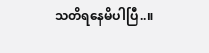သတိရနေမိပါပြီ..။